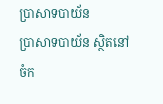ប្រាសាទបាយ័ន
ប្រាសាទបាយ័ន ស្ថិតនៅចំក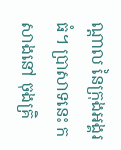ណ្តាល នៃក្រុងអង្គរធំ។ ប្រាសាទនេះ កសាងនៅ ចុងគ្រិ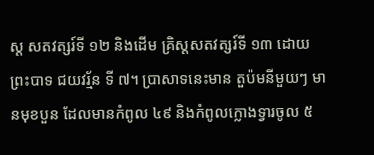ស្ត សតវត្សរ៍ទី ១២ និងដើម គ្រិស្តសតវត្សរ៍ទី ១៣ ដោយព្រះបាទ ជយវរ្ម័ន ទី ៧។ ប្រាសាទនេះមាន តួប៉មនីមួយៗ មានមុខបួន ដែលមានកំពូល ៤៩ និងកំពូលក្លោងទ្វារចូល ៥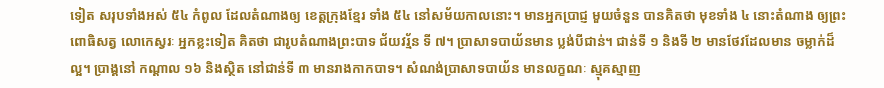ទៀត សរុបទាំងអស់ ៥៤ កំពូល ដែលតំណាងឲ្យ ខេត្តក្រុងខ្មែរ ទាំង ៥៤ នៅសម័យកាលនោះ។ មានអ្នកប្រាជ្ញ មួយចំនួន បានគិតថា មុខទាំង ៤ នោះតំណាង ឲ្យព្រះពោធិសត្វ លោកេស្វរៈ អ្នកខ្លះទៀត គិតថា ជារូបតំណាងព្រះបាទ ជ័យវរ្ម័ន ទី ៧។ ប្រាសាទបាយ័នមាន ប្លង់បីជាន់។ ជាន់ទី ១ និងទី ២ មានថែវដែលមាន ចម្លាក់ដ៏ល្អ។ ប្រាង្គនៅ កណ្តាល ១៦ និងស្ថិត នៅជាន់ទី ៣ មានរាងកាកបាទ។ សំណង់ប្រាសាទបាយ័ន មានលក្ខណៈ ស្មុគស្មាញ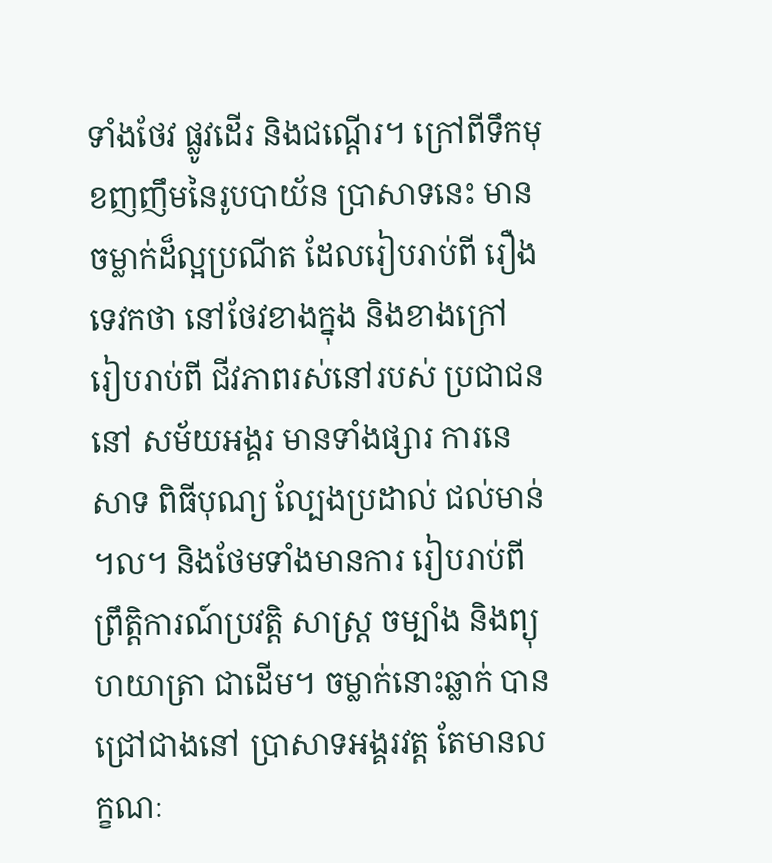ទាំងថែវ ផ្លូវដើរ និងជណ្តើរ។ ក្រៅពីទឹកមុខញញឹមនៃរូបបាយ័ន ប្រាសាទនេះ មានចម្លាក់ដ៏ល្អប្រណីត ដែលរៀបរាប់ពី រឿងទេវកថា នៅថែវខាងក្នុង និងខាងក្រៅ រៀបរាប់ពី ជីវភាពរស់នៅរបស់ ប្រជាជននៅ សម័យអង្គរ មានទាំងផ្សារ ការនេសាទ ពិធីបុណ្យ ល្បែងប្រដាល់ ជល់មាន់ ។ល។ និងថែមទាំងមានការ រៀបរាប់ពីព្រឹត្តិការណ៍ប្រវត្តិ សាស្រ្ត ចម្បាំង និងព្យុហយាត្រា ជាដើម។ ចម្លាក់នោះឆ្លាក់ បានជ្រៅជាងនៅ ប្រាសាទអង្គរវត្ត តែមានលក្ខណៈ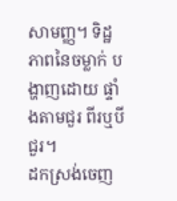សាមញ្ញ។ ទិដ្ឋភាពនៃចម្លាក់ បង្ហាញដោយ ផ្ទាំងតាមជួរ ពីរឬបីជួរ។
ដកស្រង់ចេញ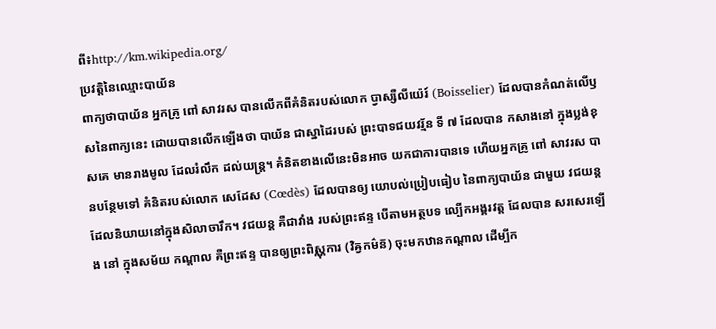ពី៖http://km.wikipedia.org/
ប្រវត្តិនៃឈ្មោះបាយ័ន
ពាក្យថាបាយ័ន អ្នកគ្រូ ពៅ សាវរស បានលើកពីគំនិតរបស់លោក ប្វាស្សឺលីយ៉េរ៍ (Boisselier) ដែលបានកំណត់លើឫសនៃពាក្យនេះ ដោយបានលើកឡើងថា បាយ័ន ជាស្នាដៃរបស់ ព្រះបាទជយវរ្ម័ន ទី ៧ ដែលបាន កសាងនៅ ក្នុងប្លង់ខុសគេ មានរាងមូល ដែលរំលឹក ដល់យន្ត្រ។ គំនិតខាងលើនេះមិនអាច យកជាការបានទេ ហើយអ្នកគ្រូ ពៅ សាវរស បានបន្ថែមទៅ គំនិតរបស់លោក សេដែស (Cœdès) ដែលបានឲ្យ យោបល់ប្រៀបធៀប នៃពាក្យបាយ័ន ជាមួយ វជយន្ត ដែលនិយាយនៅក្នុងសិលាចារឹក។ វជយន្ត គឺជាវាំង របស់ព្រះឥន្ទ បើតាមអត្ថបទ ល្បើកអង្គរវត្ត ដែលបាន សរសេរឡើង នៅ ក្នុងសម័យ កណ្តាល គឺព្រះឥន្ទ បានឲ្យព្រះពិស្ណុការ (វិឝ្វកម៌ន៑) ចុះមកឋានកណ្តាល ដើម្បីក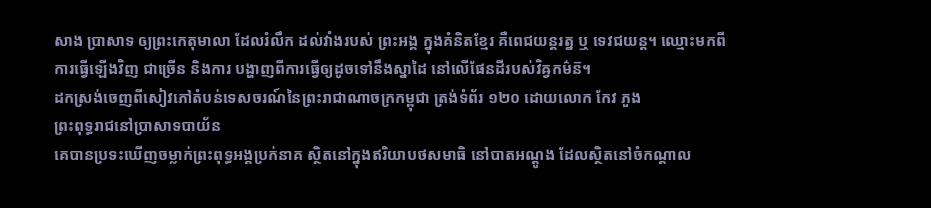សាង ប្រាសាទ ឲ្យព្រះកេតុមាលា ដែលរំលឹក ដល់វាំងរបស់ ព្រះអង្គ ក្នុងគំនិតខ្មែរ គឺពេជយន្តរត្ន ឬ ទេវជយន្ត។ ឈ្មោះមកពី ការធ្វើឡើងវិញ ជាច្រើន និងការ បង្ហាញពីការធ្វើឲ្យដូចទៅនឹងស្នាដៃ នៅលើផែនដីរបស់វិឝ្វកម៌ន៑។
ដកស្រង់ចេញពីសៀវភៅតំបន់ទេសចរណ៍នៃព្រះរាជាណាចក្រកម្ពុជា ត្រង់ទំព័រ ១២០ ដោយលោក កែវ ភួង
ព្រះពុទ្ធរាជនៅប្រាសាទបាយ័ន
គេបានប្រទះឃើញចម្លាក់ព្រះពុទ្ធអង្គប្រក់នាគ ស្ថិតនៅក្នុងឥរិយាបថសមាធិ នៅបាតអណ្តូង ដែលស្ថិតនៅចំកណ្តាល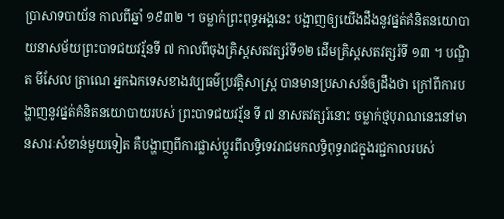ប្រាសាទបាយ័ន កាលពីឆ្នាំ ១៩៣២ ។ ចម្លាក់ព្រះពុទ្ធអង្គនេះ បង្អាញឲ្យយើងដឹងនូវផ្នត់គំនិតនយោបាយនាសម័យព្រះបាទជយវរ្ម័នទី ៧ កាលពីចុងគ្រិស្តសតវត្សរ៍ទី១២ ដើមគ្រិស្តសតវត្សរ៍ទី ១៣ ។ បណ្ឌិត មីសែល ត្រាណេ អ្នកឯកទេសខាងវប្បធម៌ប្រវត្តិសាស្រ្ត បានមានប្រសាសន៍ឲ្យដឹងថា ក្រៅពីការបង្ហាញនូវផ្នត់គំនិតនយោបាយរបស់ ព្រះបាទជយវរ្ម័ន ទី ៧ នាសតវត្សរ៍នោះ ចម្លាក់ថ្មបុរាណនេះនៅមានសារៈសំខាន់មួយទៀត គឺបង្ហាញពីការផ្លាស់ប្តូរពីលទ្ធិទេវរាជមកលទ្ធិពុទ្ធរាជក្នុងរជ្ជកាលរបស់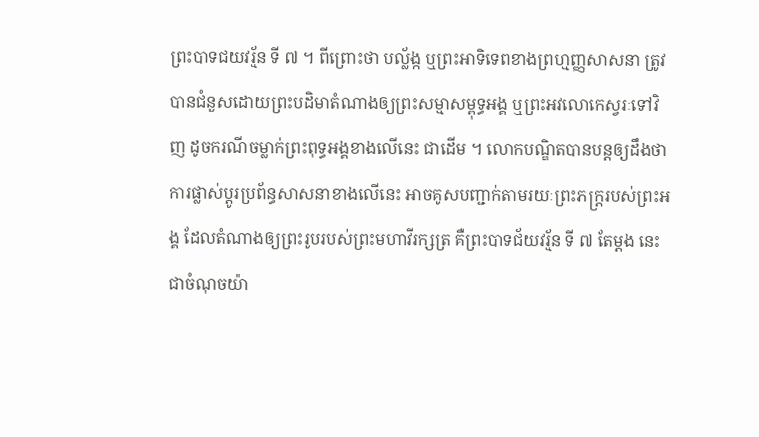ព្រះបាទជយវរ្ម័ន ទី ៧ ។ ពីព្រោះថា បល្ល័ង្ក ឬព្រះអាទិទេពខាងព្រហ្មញ្ញសាសនា ត្រូវបានជំនួសដោយព្រះបដិមាតំណាងឲ្យព្រះសម្មាសម្ពុទ្ធអង្គ ឬព្រះអវលោកេស្វរៈទៅវិញ ដូចករណីចម្លាក់ព្រះពុទ្ធអង្គខាងលើនេះ ជាដើម ។ លោកបណ្ឌិតបានបន្តឲ្យដឹងថា ការផ្លាស់ប្តូរប្រព័ន្ធសាសនាខាងលើនេះ អាចគូសបញ្ជាក់តាមរយៈព្រះភក្រ្តរបស់ព្រះអង្គ ដែលតំណាងឲ្យព្រះរូបរបស់ព្រះមហាវីរក្សត្រ គឺព្រះបាទជ័យវរ្ម័ន ទី ៧ តែម្តង នេះជាចំណុចយ៉ា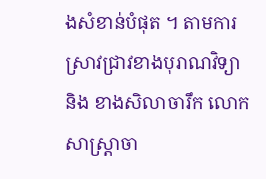ងសំខាន់បំផុត ។ តាមការស្រាវជ្រាវខាងបុរាណវិទ្យា និង ខាងសិលាចារឹក លោកសាស្រ្តាចា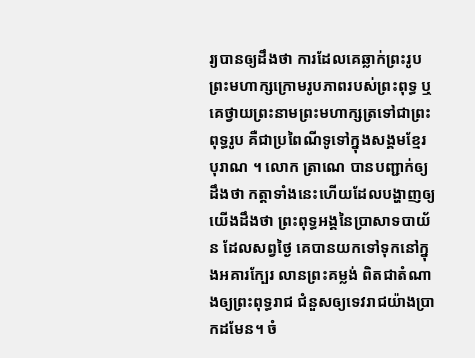រ្យបានឲ្យដឹងថា ការដែលគេឆ្លាក់ព្រះរូបព្រះមហាក្សក្រោមរូបភាពរបស់ព្រះពុទ្ធ ឬគេថ្វាយព្រះនាមព្រះមហាក្សត្រទៅជាព្រះពុទ្ធរូប គឺជាប្រពៃណីទូទៅក្នុងសង្គមខែ្មរបុរាណ ។ លោក ត្រាណេ បានបញ្ជាក់ឲ្យដឹងថា កត្តាទាំងនេះហើយដែលបង្ហាញឲ្យយើងដឹងថា ព្រះពុទ្ធអង្គនៃប្រាសាទបាយ័ន ដែលសព្វថៃ្ង គេបានយកទៅទុកនៅក្នុងអគារកែ្បរ លានព្រះគម្លង់ ពិតជាតំណាងឲ្យព្រះពុទ្ធរាជ ជំនួសឲ្យទេវរាជយ៉ាងប្រាកដមែន។ ចំ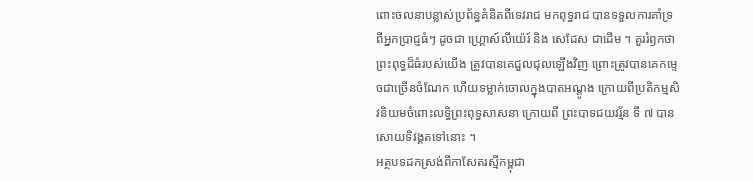ពោះចលនាបន្លាស់ប្រព័ន្ធគំនិតពីទេវរាជ មកពុទ្ធរាជ បានទទួលការគាំទ្រពីអ្នកប្រាជ្ញធំៗ ដូចជា ហ្គ្រោស៍លីយ៉េរ៍ និង សេដែស ជាដើម ។ គួររំឭកថា ព្រះពុទ្ធដ៏ធំរបស់យើង ត្រូវបានគេជួលជុលឡើងវិញ ព្រោះត្រូវបានគេកមេ្ទចជាច្រើនចំណែក ហើយទម្លាក់ចោលក្នុងបាតអណ្តូង ក្រោយពីប្រតិកម្មសិវនិយមចំពោះលទ្ធិព្រះពុទ្ធសាសនា ក្រោយពី ព្រះបាទជយវរ្ម័ន ទី ៧ បានសោយទិវង្គតទៅនោះ ។
អត្ថបទដកស្រង់ពីកាសែតរស្មីកម្ពុជា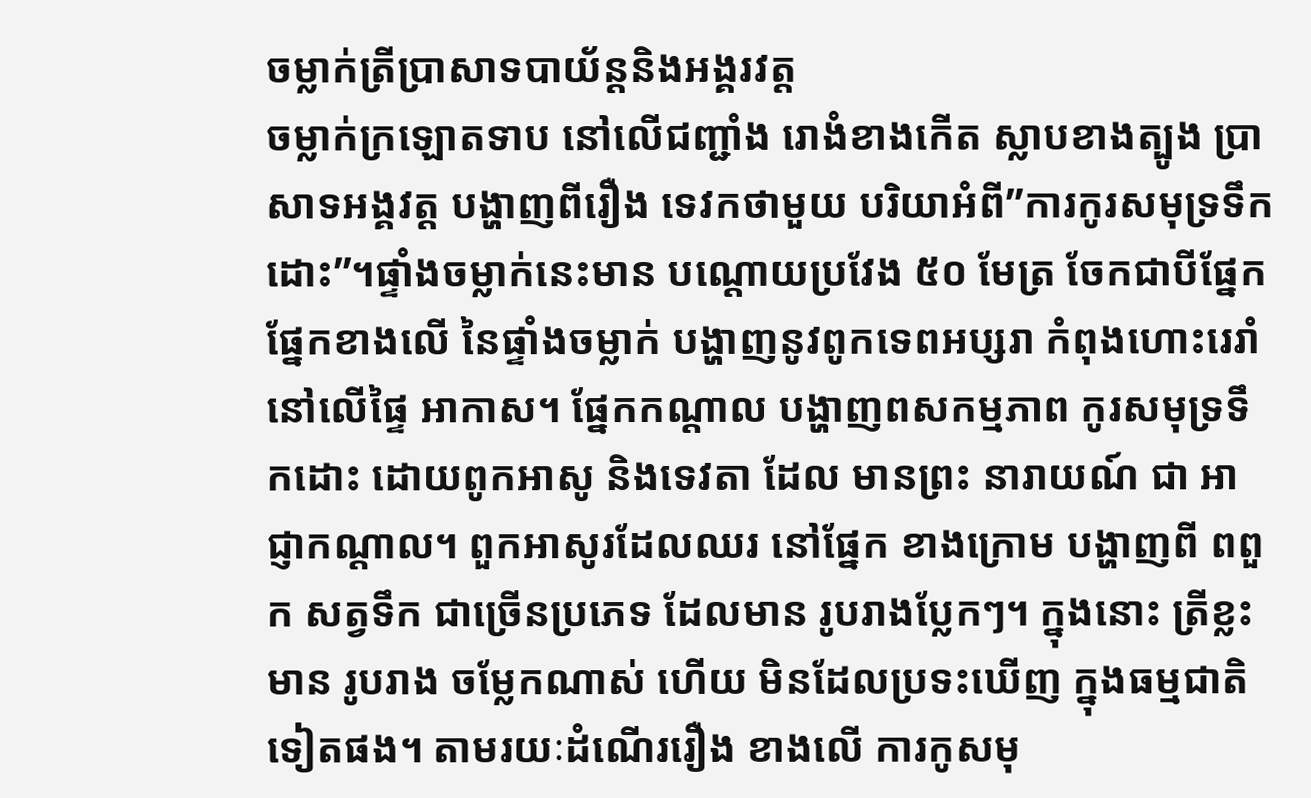ចម្លាក់ត្រីប្រាសាទបាយ័ន្តនិងអង្គរវត្ត
ចម្លាក់ក្រឡោតទាប នៅលើជញ្ជាំង រោងំខាងកើត ស្លាបខាងត្បូង ប្រាសាទអង្គវត្ត បង្ហាញពីរឿង ទេវកថាមួយ បរិយាអំពី”ការកូរសមុទ្រទឹកដោះ”។ផ្ទាំងចម្លាក់នេះមាន បណ្តោយប្រវែង ៥០ មែត្រ ចែកជាបីផ្នែក ផ្នែកខាងលើ នៃផ្ទាំងចម្លាក់ បង្ហាញនូវពូកទេពអប្សរា កំពុងហោះរេរាំ នៅលើផ្ទៃ អាកាស។ ផ្នែកកណ្តាល បង្ហាញពសកម្មភាព កូរសមុទ្រទឹកដោះ ដោយពូកអាសូ និងទេវតា ដែល មានព្រះ នារាយណ៍ ជា អាជ្ញាកណ្តាល។ ពួកអាសូរដែលឈរ នៅផ្នែក ខាងក្រោម បង្ហាញពី ពពួក សត្វទឹក ជាច្រើនប្រភេទ ដែលមាន រូបរាងប្លែកៗ។ ក្នុងនោះ ត្រីខ្លះមាន រូបរាង ចម្លែកណាស់ ហើយ មិនដែលប្រទះឃើញ ក្នុងធម្មជាតិ ទៀតផង។ តាមរយៈដំណើររឿង ខាងលើ ការកូសមុ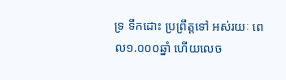ទ្រ ទឹកដោះ ប្រព្រឹត្តទៅ អស់រយៈ ពេល១.០០០ឆ្នាំ ហើយលេច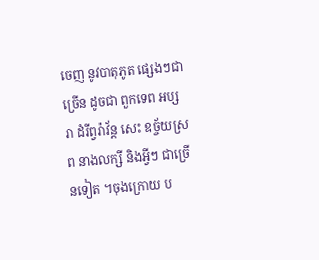ចេញ នូវបាតុភូត ផ្សេងៗជាច្រើន ដូចជា ពួកទេព អប្សរា ដំរីព្វរ៉ាវ័ន្ត សេះ ឧច្ច័យស្រព នាងលក្សី និងអ្វីៗ ជាច្រើនទៀត ។ចុងក្រោយ ប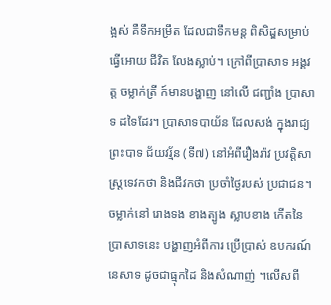ង្អស់ គឺទឹកអម្រឹត ដែលជាទឹកមន្ត ពិសិដ្ឌសម្រាប់ ធ្វើអោយ ជីវិត លែងស្លាប់។ ក្រៅពីប្រាសាទ អង្គវត្ត ចម្លាក់ត្រី ក៍មានបង្ហាញ នៅលើ ជញ្ជាំង ប្រាសាទ ដទៃដែរ។ ប្រាសាទបាយ័ន ដែលសង់ ក្នុងរាជ្យ ព្រះបាទ ជ័យវរ្ម័ន (ទី៧) នៅអំពីរឿងរ៉ាវ ប្រវត្តិសាស្រ្តទេវកថា និងជីវកថា ប្រចាំថ្ងៃរបស់ ប្រជាជន។ ចម្លាក់នៅ រោងទង ខាងត្បូង ស្លាបខាង កើតនៃប្រាសាទនេះ បង្ហាញអំពីការ ប្រើប្រាស់ ឧបករណ៍ នេសាទ ដូចជាធ្មុកដៃ និងសំណាញ់ ។លើសពី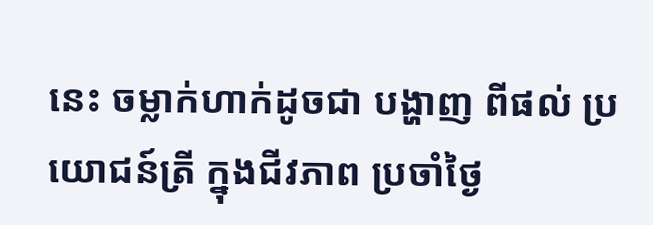នេះ ចម្លាក់ហាក់ដូចជា បង្ហាញ ពីផល់ ប្រយោជន៍ត្រី ក្នុងជីវភាព ប្រចាំថ្ងៃ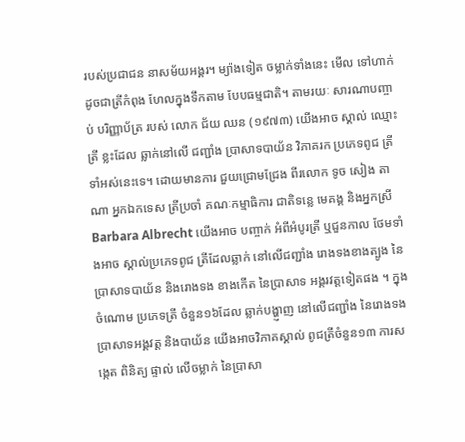របស់ប្រជាជន នាសម័យអង្គរ។ ម្យ៉ាងទៀត ចម្លាក់ទាំងនេះ មើល ទៅហាក់ ដូចជាត្រីកំពុង ហែលក្នុងទឹកតាម បែបធម្មជាតិ។ តាមរយៈ សារណាបញ្ចាប់ បរិញ្ញាប័ត្រ របស់ លោក ជ័យ ឈន (១៩៧៣) យើងអាច ស្គាល់ ឈ្មោះត្រី ខ្លះដែល ឆ្លាក់នៅលើ ជញ្ជាំង ប្រាសាទបាយ័ន វិភាគរក ប្រភេទពូជ ត្រីទាំអស់នេះទេ។ ដោយមានការ ជួយជ្រោមជ្រែង ពីរលោក ទូច សៀង តាណា អ្នកឯកទេស ត្រីប្រចាំ គណៈកម្មាធិការ ជាតិទន្លេ មេគង្គ និងអ្នកស្រី Barbara Albrecht យើងអាច បញ្ចាក់ អំពីអំបូរត្រី ឬជួនកាល ថែមទាំងអាច ស្គាល់ប្រភេទពូជ ត្រីដែលឆ្លាក់ នៅលើជញ្ជាំង រោងទងខាងត្បូង នៃប្រាសាទបាយ័ន និងរោងទង ខាងកើត នៃប្រាសាទ អង្គរវត្តទៀតផង ។ ក្នុងចំណោម ប្រភេទត្រី ចំនួន១៦ដែល ឆ្លាក់បង្ហា្ញញ នៅលើជញ្ជាំង នៃរោងទង ប្រាសាទអង្គវត្ត និងបាយ័ន យើងអាចវិភាគស្គាល់ ពូជត្រីចំនួន១៣ ការសង្កេត ពិនិត្យ ផ្ទាល់ លើចម្លាក់ នៃប្រាសា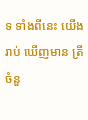ទ ទាំងពីនេះ យើងរាប់ ឃើញមាន ត្រីចំនួ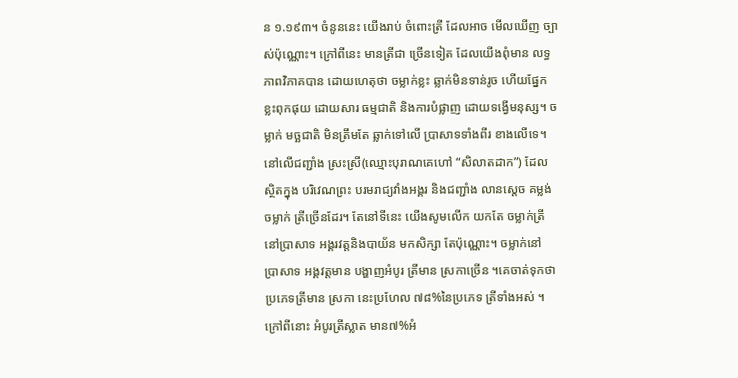ន ១.១៩៣។ ចំនូននេះ យើងរាប់ ចំពោះត្រី ដែលអាច មើលឃើញ ច្បាស់ប៉ុណ្ណោះ។ ក្រៅពីនេះ មានត្រីជា ច្រើនទៀត ដែលយើងពុំមាន លទ្ធភាពវិភាគបាន ដោយហេតុថា ចម្លាក់ខ្លះ ឆ្លាក់មិនទាន់រូច ហើយផ្នែក ខ្លះពុកផុយ ដោយសារ ធម្មជាតិ និងការបំផ្លាញ ដោយទង្វើមនុស្ស។ ចម្លាក់ មច្ឆជាតិ មិនត្រឹមតែ ឆ្លាក់ទៅលើ ប្រាសាទទាំងពីរ ខាងលើទេ។ នៅលើជញ្ជាំង ស្រះស្រី(ឈ្មោះបុរាណគេហៅ “សិលាតដាក”) ដែលស្ថិតក្នុង បរិវេណព្រះ បរមរាជ្យវាំងអង្គរ និងជញ្ជាំង លានស្តេច គម្លង់ ចម្លាក់ ត្រីច្រើនដែរ។ តែនៅទីនេះ យើងសូមលើក យកតែ ចម្លាក់ត្រី នៅប្រាសាទ អង្គរវត្តនិងបាយ័ន មកសិក្សា តែប៉ុណ្ណោះ។ ចម្លាក់នៅ ប្រាសាទ អង្គវត្តមាន បង្ហាញអំបូរ ត្រីមាន ស្រកាច្រើន ។គេចាត់ទុកថា ប្រភេទត្រីមាន ស្រកា នេះប្រហែល ៧៨%នៃប្រភេទ ត្រីទាំងអស់ ។ក្រៅពីនោះ អំបូរត្រីស្លាត មាន៧%អំ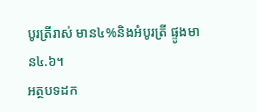បូរត្រីរាស់ មាន៤%និងអំបូរត្រី ផ្ទូងមាន៤.៦។
អត្ថបទដក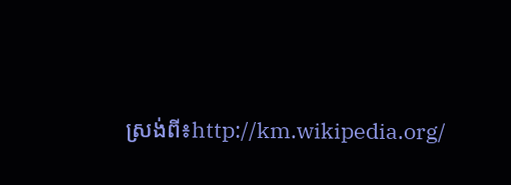ស្រង់ពី៖http://km.wikipedia.org/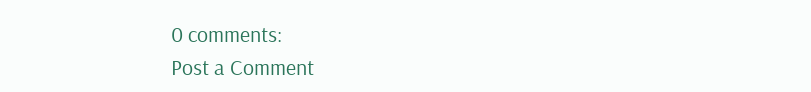0 comments:
Post a Comment